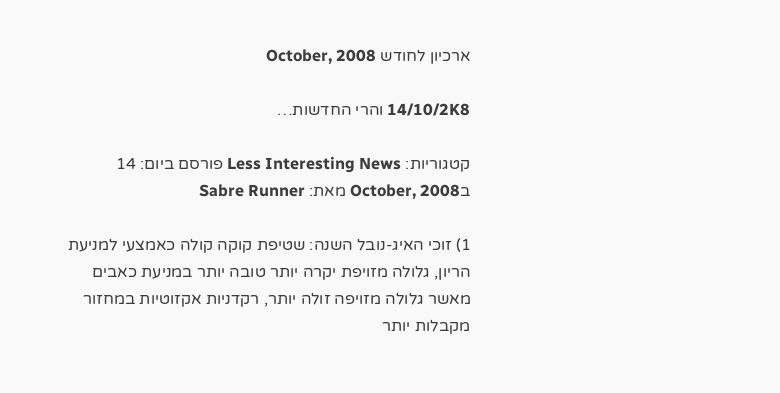ארכיון לחודש October, 2008

14/10/2K8 והרי החדשות…

קטגוריות: Less Interesting News פורסם ביום: 14 בOctober, 2008 מאת: Sabre Runner

1) זוכי האיג-נובל השנה: שטיפת קוקה קולה כאמצעי למניעת הריון, גלולה מזויפת יקרה יותר טובה יותר במניעת כאבים מאשר גלולה מזויפה זולה יותר, רקדניות אקזוטיות במחזור מקבלות יותר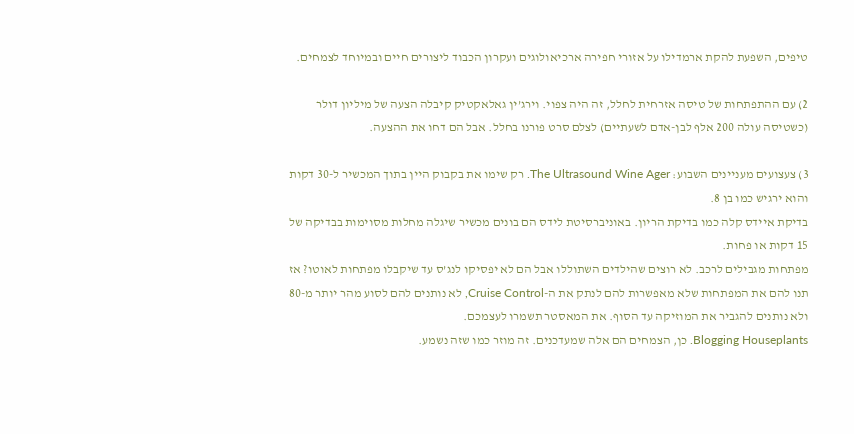טיפים, השפעת להקת ארמדילו על אזורי חפירה ארכיאולוגים ועקרון הכבוד ליצורים חיים ובמיוחד לצמחים.

2) עם ההתפתחות של טיסה אזרחית לחלל, זה היה צפוי. וירג’ין גאלאקטיק קיבלה הצעה של מיליון דולר (כשטיסה עולה 200 אלף לבן-אדם לשעתיים) לצלם סרט פורנו בחלל. אבל הם דחו את ההצעה.

3) צעצועים מעניינים השבוע: The Ultrasound Wine Ager. רק שימו את בקבוק היין בתוך המכשיר ל-30 דקות והוא ירגיש כמו בן 8.
בדיקת איידס קלה כמו בדיקת הריון. באוניברסיטת לידס הם בונים מכשיר שיגלה מחלות מסוימות בבדיקה של 15 דקות או פחות.
מפתחות מגבילים לרכב. לא רוצים שהילדים השתוללו אבל הם לא יפסיקו לנג’ס עד שיקבלו מפתחות לאוטו? אז תנו להם את המפתחות שלא מאפשרות להם לנתק את ה-Cruise Control, לא נותנים להם לסוע מהר יותר מ-80 ולא נותנים להגביר את המוזיקה עד הסוף. את המאסטר תשמרו לעצמכם.
Blogging Houseplants. כן, הצמחים הם אלה שמעדכנים. זה מוזר כמו שזה נשמע.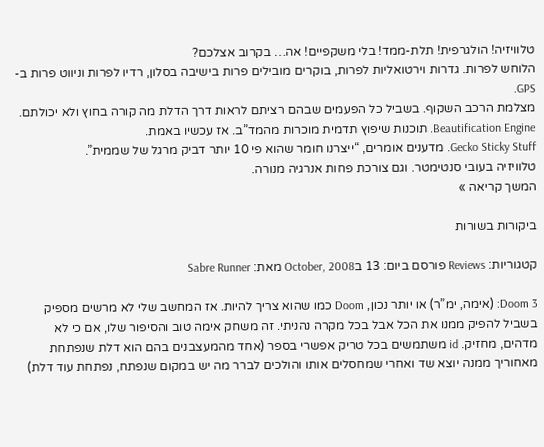טלוויזיה! הולגרפית! תלת-ממד! בלי משקפיים! אה… בקרוב אצלכם?
הלוחש לפרות. גדרות וירטואליות לפרות, בוקרים מובילים פרות בישיבה בסלון, רדיו לפרות וניווט פרות ב-GPS.
מצלמת הרכב השקוף. בשביל כל הפעמים שבהם רציתם לראות דרך הדלת מה קורה בחוץ ולא יכולתם.
Beautification Engine. תוכנות שיפוץ תדמית מוכרות מהמד”ב. אז עכשיו באמת.
Gecko Sticky Stuff. מדענים אומרים, “ייצרנו חומר שהוא פי 10 יותר דביק מרגל של שממית”.
טלוויזיה בעובי סנטימטר. וגם צורכת פחות אנרגיה מנורה.
המשך קריאה »

ביקורות בשורות

קטגוריות: Reviews פורסם ביום: 13 בOctober, 2008 מאת: Sabre Runner

Doom 3: (אימה, ימ”ר) או יותר נכון, Doom כמו שהוא צריך להיות. אז המחשב שלי לא מרשים מספיק בשביל להפיק ממנו את הכל אבל בכל מקרה נהניתי. זה משחק אימה טוב והסיפור שלו, אם כי לא מדהים, מחזיק. id משתמשים בכל טריק אפשרי בספר (אחד מהמעצבנים בהם הוא דלת שנפתחת מאחוריך ממנה יוצא שד ואחרי שמחסלים אותו והולכים לברר מה יש במקום שנפתח, נפתחת עוד דלת)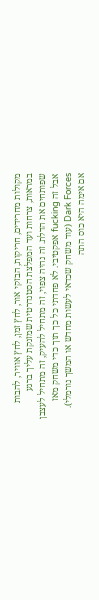מקולות מחרידים, חריקות, הבזקי אור, לחץ זמן, לחץ אוויר, להבות במראות, צרחות ועד המפלצת הסטנדרטית שמזנקת עליך ברגע שפותחים את הדלת. זה נהיה צפוי, זה מתחיל להעיק, זה מתחיל לעצבן אבל זה fucking אפקטיבי. לא פחדתי כל כך תוך כדי משחק מאז Dark Forces (עוד משחק שכדאי לעשות מחדש או המשך נורמלי). אם אימה היא כוס התה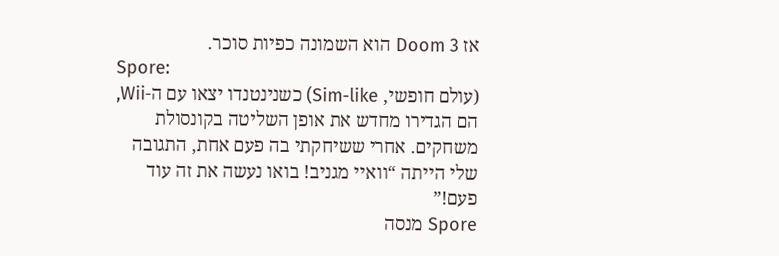אז Doom 3 הוא השמונה כפיות סוכר.
Spore:
(עולם חופשי, Sim-like) כשנינטנדו יצאו עם ה-Wii, הם הגדירו מחדש את אופן השליטה בקונסולת משחקים. אחרי ששיחקתי בה פעם אחת, התגובה שלי הייתה “וואיי מגניב! בואו נעשה את זה עוד פעם!”
Spore מנסה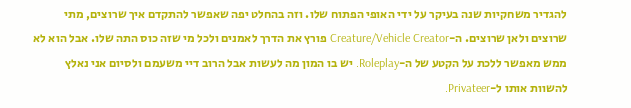להגדיר משחקיות שנה בעיקר על ידי האופי הפתוח שלו. וזה בהחלט יפה שאפשר להתקדם איך שרוצים, מתי שרוצים ולאן שרוצים. ה-Creature/Vehicle Creator פורץ את הדרך לאמנים ולכל מי שזה כוס התה שלו. אבל הוא לא ממש מאפשר ללכת על הקטע של ה-Roleplay. יש בו המון מה לעשות אבל הרוב דיי משעמם ולסיום אני נאלץ להשוות אותו ל-Privateer.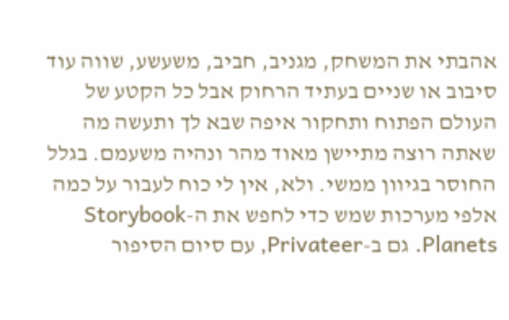אהבתי את המשחק, מגניב, חביב, משעשע, שווה עוד סיבוב או שניים בעתיד הרחוק אבל כל הקטע של העולם הפתוח ותחקור איפה שבא לך ותעשה מה שאתה רוצה מתיישן מאוד מהר ונהיה משעמם. בגלל החוסר בגיוון ממשי. ולא, אין לי כוח לעבור על כמה אלפי מערכות שמש כדי לחפש את ה-Storybook Planets. גם ב-Privateer, עם סיום הסיפור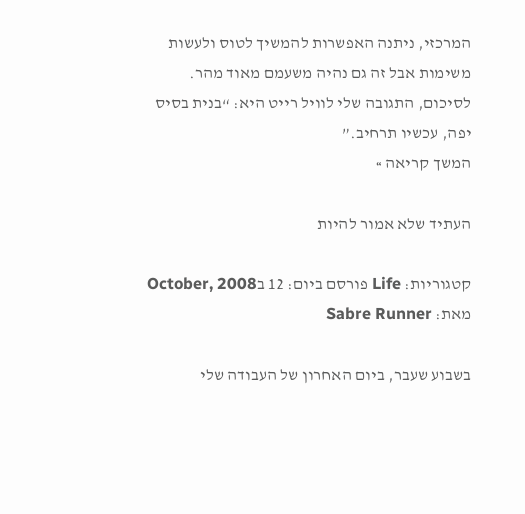המרכזי, ניתנה האפשרות להמשיך לטוס ולעשות משימות אבל זה גם נהיה משעמם מאוד מהר. לסיכום, התגובה שלי לוויל רייט היא: “בנית בסיס יפה, עכשיו תרחיב.”
המשך קריאה »

העתיד שלא אמור להיות

קטגוריות: Life פורסם ביום: 12 בOctober, 2008 מאת: Sabre Runner

בשבוע שעבר, ביום האחרון של העבודה שלי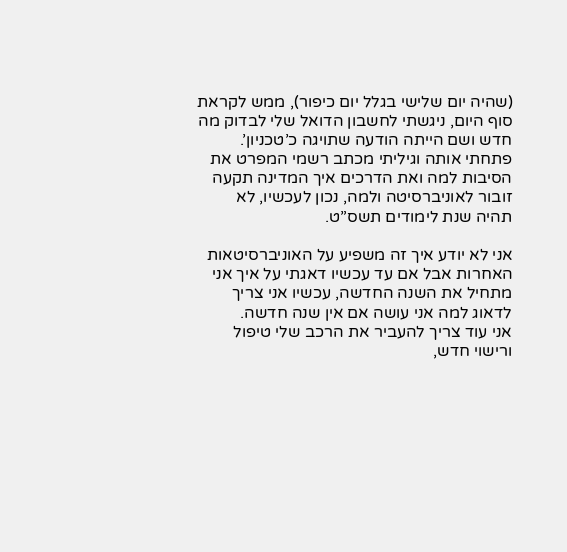(שהיה יום שלישי בגלל יום כיפור), ממש לקראת סוף היום, ניגשתי לחשבון הדואל שלי לבדוק מה חדש ושם הייתה הודעה שתויגה כ’טכניון’. פתחתי אותה וגיליתי מכתב רשמי המפרט את הסיבות למה ואת הדרכים איך המדינה תקעה זובור לאוניברסיטה ולמה, נכון לעכשיו, לא תהיה שנת לימודים תשס”ט.

אני לא יודע איך זה משפיע על האוניברסיטאות האחרות אבל אם עד עכשיו דאגתי על איך אני מתחיל את השנה החדשה, עכשיו אני צריך לדאוג למה אני עושה אם אין שנה חדשה.
אני עוד צריך להעביר את הרכב שלי טיפול ורישוי חדש,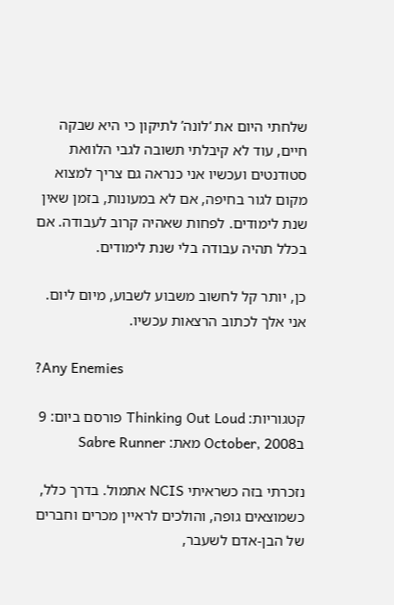שלחתי היום את ‘לונה’ לתיקון כי היא שבקה חיים, עוד לא קיבלתי תשובה לגבי הלוואת סטודנטים ועכשיו אני כנראה גם צריך למצוא מקום לגור בחיפה, אם לא במעונות, בזמן שאין שנת לימודים. לפחות שאהיה קרוב לעבודה. אם בכלל תהיה עבודה בלי שנת לימודים.

כן, יותר קל לחשוב משבוע לשבוע, מיום ליום. אני אלך לכתוב הרצאות עכשיו.

?Any Enemies

קטגוריות: Thinking Out Loud פורסם ביום: 9 בOctober, 2008 מאת: Sabre Runner

נזכרתי בזה כשראיתי NCIS אתמול. בדרך כלל, כשמוצאים גופה, והולכים לראיין מכרים וחברים של הבן-אדם לשעבר,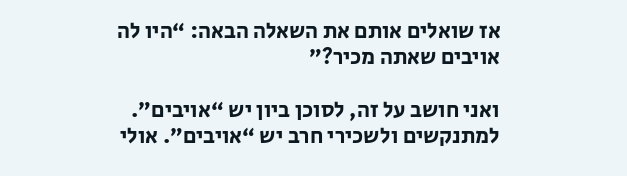אז שואלים אותם את השאלה הבאה: “היו לה אויבים שאתה מכיר?”

ואני חושב על זה, לסוכן ביון יש “אויבים”. למתנקשים ולשכירי חרב יש “אויבים”. אולי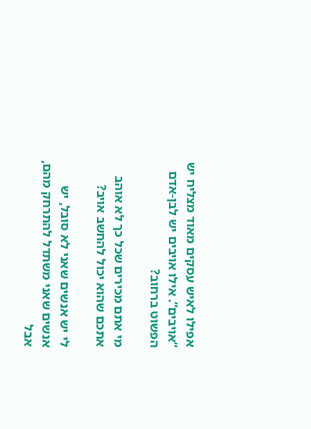אפילו לאיש עסקים מאוד מצליח יש “אויבים”. אילו אויבים יש לבן-אדם הפשוט ברחוב?

מי אתם מכירים שכל כך לא אוהב אתכם שהוא יכול להחשב אויב?

לי יש אנשים שאני לא סובל, יש אנשים שאני משתדל להתרחק מהם, אבל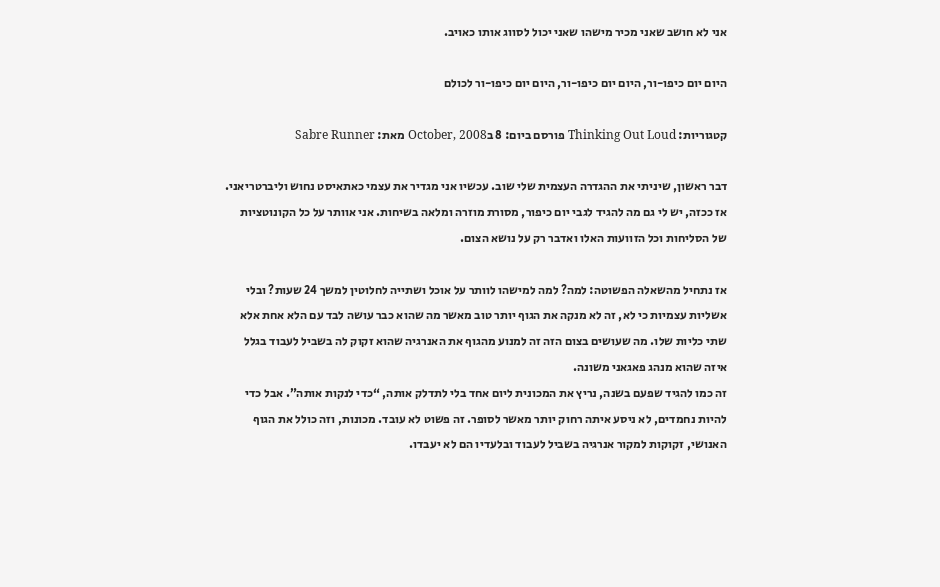אני לא חושב שאני מכיר מישהו שאני יכול לסווג אותו כאויב.

היום יום כיפו-ור, היום יום כיפו-ור, היום יום כיפו-ור לכולם

קטגוריות: Thinking Out Loud פורסם ביום: 8 בOctober, 2008 מאת: Sabre Runner

דבר ראשון, שיניתי את ההגדרה העצמית שלי שוב. עכשיו אני מגדיר את עצמי כאתאיסט נחוש וליברטריאני. אז ככזה, יש לי גם מה להגיד לגבי יום כיפור, מסורת מוזרה ומלאה בשיחות. אני אוותר על כל הקונוטציות של הסליחות וכל הזוועות האלו ואדבר רק על נושא הצום.

אז נתחיל מהשאלה הפשוטה: למה? למה למישהו לוותר על אוכל ושתייה לחלוטין למשך 24 שעות? ובלי אשליות עצמיות כי לא, זה לא מנקה את הגוף יותר טוב מאשר מה שהוא כבר עושה לבד עם הלא אחת אלא שתי כליות שלו. מה שעושים בצום הזה זה למנוע מהגוף את האנרגיה שהוא זקוק לה בשביל לעבוד בגלל איזה שהוא מנהג פאגאני משונה.
זה כמו להגיד שפעם בשנה, נריץ את המכונית ליום אחד בלי לתדלק אותה, “כדי לנקות אותה”. אבל כדי להיות נחמדים, לא ניסע איתה רחוק יותר מאשר לסופר. זה פשוט לא עובד. מכונות, וזה כולל את הגוף האנושי, זקוקות למקור אנרגיה בשביל לעבוד ובלעדיו הם לא יעבדו.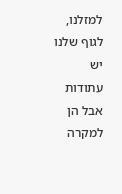למזלנו, לגוף שלנו יש עתודות אבל הן למקרה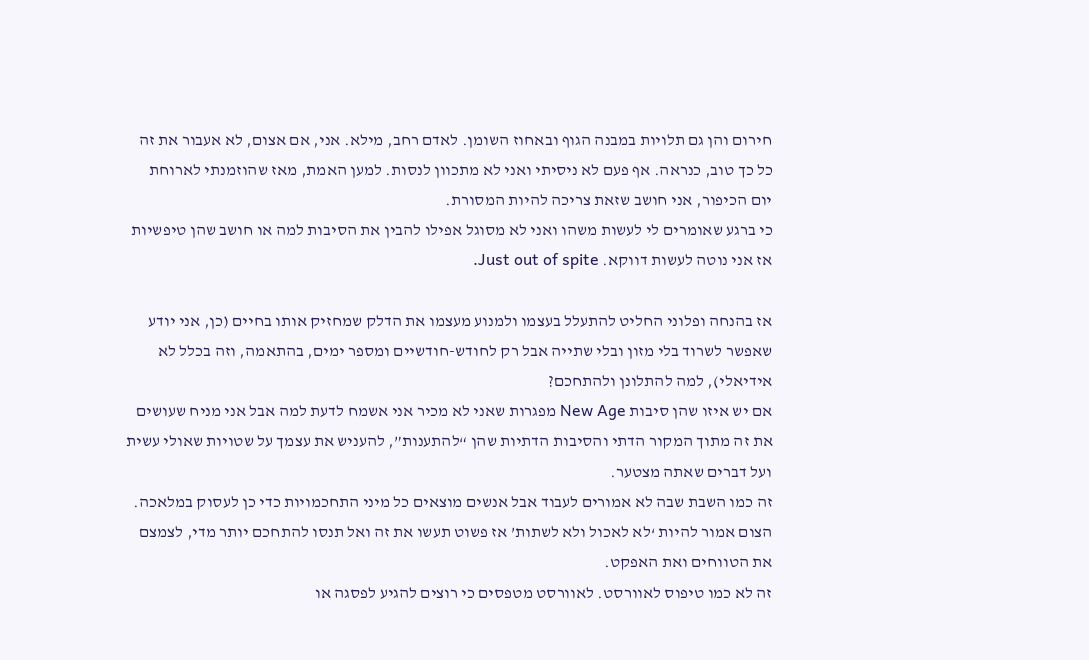חירום והן גם תלויות במבנה הגוף ובאחוז השומן. לאדם רחב, מילא. אני, אם אצום, לא אעבור את זה כל כך טוב, כנראה. אף פעם לא ניסיתי ואני לא מתכוון לנסות. למען האמת, מאז שהוזמנתי לארוחת יום הכיפור, אני חושב שזאת צריכה להיות המסורת.
כי ברגע שאומרים לי לעשות משהו ואני לא מסוגל אפילו להבין את הסיבות למה או חושב שהן טיפשיות אז אני נוטה לעשות דווקא. Just out of spite.

אז בהנחה ופלוני החליט להתעלל בעצמו ולמנוע מעצמו את הדלק שמחזיק אותו בחיים (כן, אני יודע שאפשר לשרוד בלי מזון ובלי שתייה אבל רק לחודש-חודשיים ומספר ימים, בהתאמה, וזה בכלל לא אידיאלי), למה להתלונן ולהתחכם?
אם יש איזו שהן סיבות New Age מפגרות שאני לא מכיר אני אשמח לדעת למה אבל אני מניח שעושים את זה מתוך המקור הדתי והסיבות הדתיות שהן “להתענות”, להעניש את עצמך על שטויות שאולי עשית ועל דברים שאתה מצטער.
זה כמו השבת שבה לא אמורים לעבוד אבל אנשים מוצאים כל מיני התחכמויות כדי כן לעסוק במלאכה. הצום אמור להיות ‘לא לאכול ולא לשתות’ אז פשוט תעשו את זה ואל תנסו להתחכם יותר מדי, לצמצם את הטווחים ואת האפקט.
זה לא כמו טיפוס לאוורסט. לאוורסט מטפסים כי רוצים להגיע לפסגה או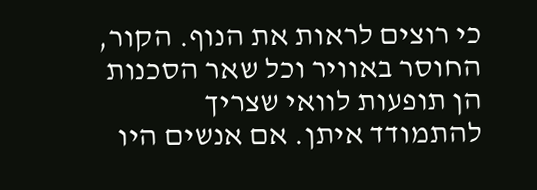כי רוצים לראות את הנוף. הקור, החוסר באוויר וכל שאר הסכנות הן תופעות לוואי שצריך להתמודד איתן. אם אנשים היו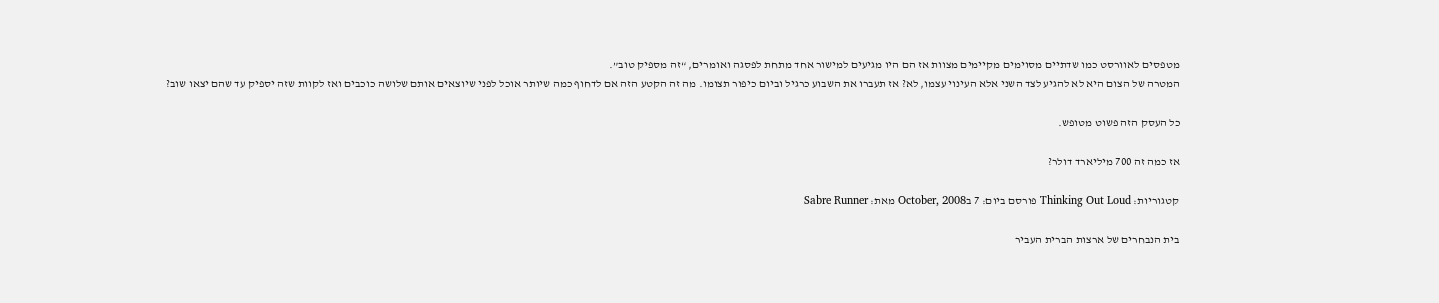מטפסים לאוורסט כמו שדתיים מסוימים מקיימים מצוות אז הם היו מגיעים למישור אחד מתחת לפסגה ואומרים, “זה מספיק טוב”.
המטרה של הצום היא לא להגיע לצד השני אלא העינוי עצמו, לא? אז תעברו את השבוע כרגיל וביום כיפור תצומו. מה זה הקטע הזה אם לדחוף כמה שיותר אוכל לפני שיוצאים אותם שלושה כוכבים ואז לקוות שזה יספיק עד שהם יצאו שוב?

כל העסק הזה פשוט מטופש.

אז כמה זה 700 מיליארד דולר?

קטגוריות: Thinking Out Loud פורסם ביום: 7 בOctober, 2008 מאת: Sabre Runner

בית הנבחרים של ארצות הברית העביר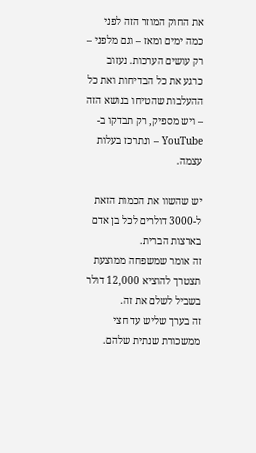את החוק המוזר הזה לפני כמה ימים ומאז – וגם מלפני – רק עושים הערכות. נעזוב כרגע את כל הבדיחות ואת כל ההעלבות שהטיחו בנושא הזה – ויש מספיק, רק תבדקו ב-YouTube – ונתרכז בעלות עצמה.

יש שהשוו את הכמות הזאת ל-3000 דולרים לכל בן אדם בארצות הברית.
זה אומר שמשפחה ממוצעת תצטרך להוציא 12,000 דולר בשביל לשלם את זה.
זה בערך שליש עד חצי ממשכורת שנתית שלהם.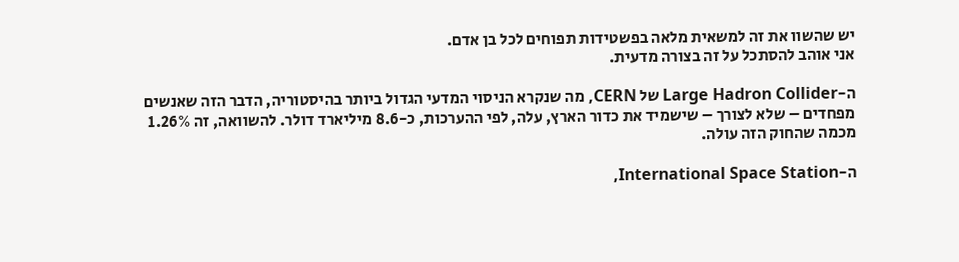יש שהשוו את זה למשאית מלאה בפשטידות תפוחים לכל בן אדם.
אני אוהב להסתכל על זה בצורה מדעית.

ה-Large Hadron Collider של CERN, מה שנקרא הניסוי המדעי הגדול ביותר בהיסטוריה, הדבר הזה שאנשים מפחדים – שלא לצורך – שישמיד את כדור הארץ, עלה, לפי ההערכות, כ-8.6 מיליארד דולר. להשוואה, זה 1.26% מכמה שהחוק הזה עולה.

ה-International Space Station,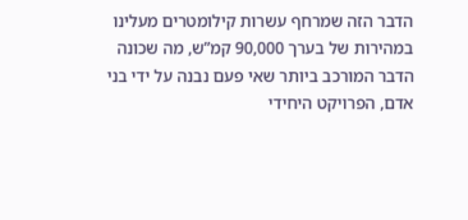הדבר הזה שמרחף עשרות קילומטרים מעלינו במהירות של בערך 90,000 קמ”ש, מה שכונה הדבר המורכב ביותר שאי פעם נבנה על ידי בני אדם, הפרויקט היחידי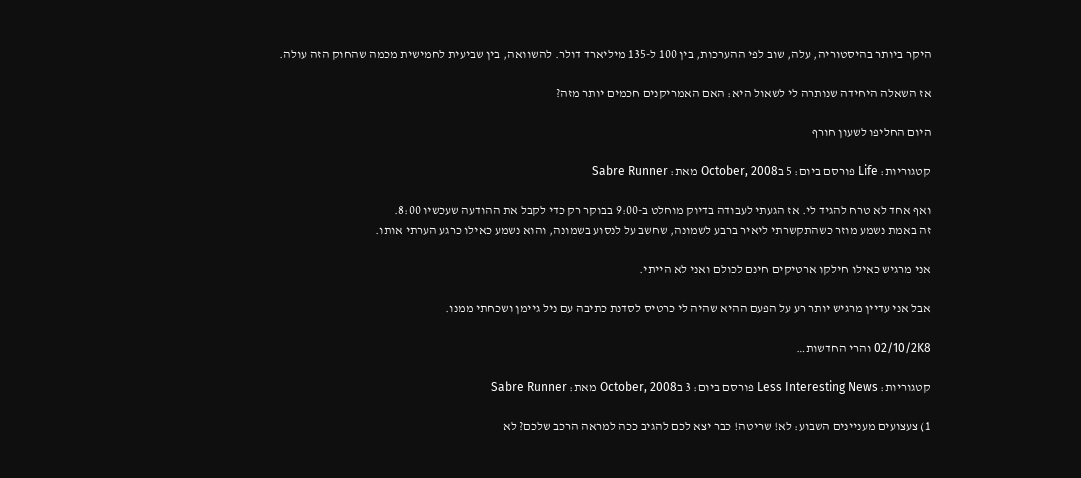היקר ביותר בהיסטוריה, עלה, שוב לפי ההערכות, בין 100 ל-135 מיליארד דולר. להשוואה, בין שביעית לחמישית מכמה שהחוק הזה עולה.

אז השאלה היחידה שנותרה לי לשאול היא: האם האמריקנים חכמים יותר מזה?

היום החליפו לשעון חורף

קטגוריות: Life פורסם ביום: 5 בOctober, 2008 מאת: Sabre Runner

ואף אחד לא טרח להגיד לי. אז הגעתי לעבודה בדיוק מוחלט ב-9:00 בבוקר רק כדי לקבל את ההודעה שעכשיו 8:00.
זה באמת נשמע מוזר כשהתקשרתי ליאיר ברבע לשמונה, שחשב על לנסוע בשמונה, והוא נשמע כאילו כרגע הערתי אותו.

אני מרגיש כאילו חילקו ארטיקים חינם לכולם ואני לא הייתי.

אבל אני עדיין מרגיש יותר רע על הפעם ההיא שהיה לי כרטיס לסדנת כתיבה עם ניל גיימן ושכחתי ממנו.

02/10/2K8 והרי החדשות…

קטגוריות: Less Interesting News פורסם ביום: 3 בOctober, 2008 מאת: Sabre Runner

1) צעצועים מעניינים השבוע: לא! שריטה! כבר יצא לכם להגיב ככה למראה הרכב שלכם? לא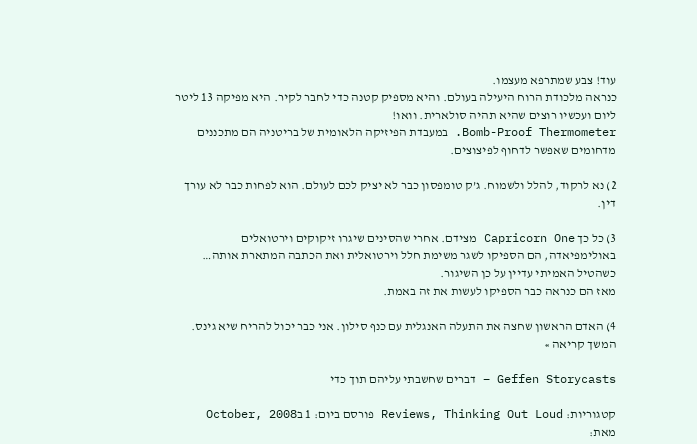עוד! צבע שמתרפא מעצמו.
כנראה מלכודת הרוח היעילה בעולם. והיא מספיק קטנה כדי לחבר לקיר. היא מפיקה 13 ליטר ליום ועכשיו רוצים שהיא תהיה סולארית. וואו!
Bomb-Proof Thermometer. במעבדת הפיזיקה הלאומית של בריטניה הם מתכננים מדחומים שאפשר לדחוף לפיצוצים.

2) נא לרקוד, להלל ולשמוח. ג’ק טומפסון כבר לא יציק לכם לעולם. הוא לפחות כבר לא עורך דין.

3) כל כך Capricorn One מצידם. אחרי שהסינים שיגרו זיקוקים וירטואלים באולימפיאדה, הם הספיקו לשגר משימת חלל וירטואלית ואת הכתבה המתארת אותה… כשהטיל האמיתי עדיין על כן השיגור.
מאז הם כנראה כבר הספיקו לעשות את זה באמת.

4) האדם הראשון שחצה את התעלה האנגלית עם כנף סילון. אני כבר יכול להריח שיא גינס.
המשך קריאה »

Geffen Storycasts – דברים שחשבתי עליהם תוך כדי

קטגוריות: Reviews, Thinking Out Loud פורסם ביום: 1 בOctober, 2008 מאת: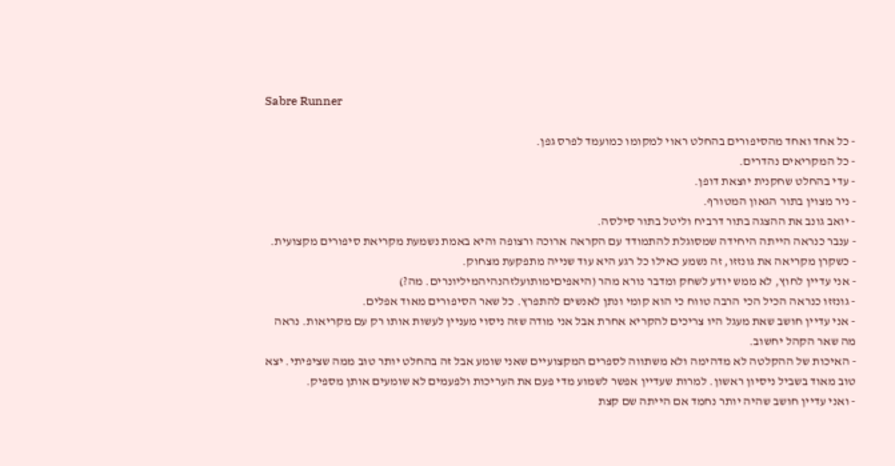Sabre Runner

- כל אחד ואחד מהסיפורים בהחלט ראוי למקומו כמועמד לפרס גפן.
- כל המקריאים נהדרים.
- עדי בהחלט שחקנית יוצאת דופן.
- ניר מצוין בתור הגאון המטורף.
- יואב גונב את ההצגה בתור דרביח וליטל בתור סילסה.
- ענבר כנראה הייתה היחידה שמסוגלת להתמודד עם הקראה ארוכה ורצופה והיא באמת נשמעת מקריאת סיפורים מקצועית.
- כשקרן מקריאה את גונזזו, זה נשמע כאילו כל רגע היא עוד שנייה מתפקעת מצחוק.
- אני עדיין לחוץ, לא ממש יודע לשחק ומדבר נורא מהר (היאפיםימותועלזהנהיהמיליונרים. מה?)
- גונזזו כנראה הכיל הכי הרבה טווח כי הוא קומי ונתן לאנשים להתפרץ. כל שאר הסיפורים מאוד אפלים.
- אני עדיין חושב שאת מעגל היו צריכים להקריא אחרת אבל אני מודה שזה ניסוי מעניין לעשות אותו רק עם מקריאות. נראה מה שאר הקהל יחשוב.
- האיכות של ההקלטה לא מדהימה ולא משתווה לספרים המקצועיים שאני שומע אבל זה בהחלט יותר טוב ממה שציפיתי. יצא טוב מאוד בשביל ניסיון ראשון. למרות שעדיין אפשר לשמוע מדי פעם את העריכות ולפעמים לא שומעים אותן מספיק.
- ואני עדיין חושב שהיה יותר נחמד אם הייתה שם קצת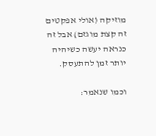מוזיקה (אולי אפקטים זה קצת מוגזם) אבל זה כנראה יעשה כשיהיה יותר זמן להתעסק.

וכמו שנאמר: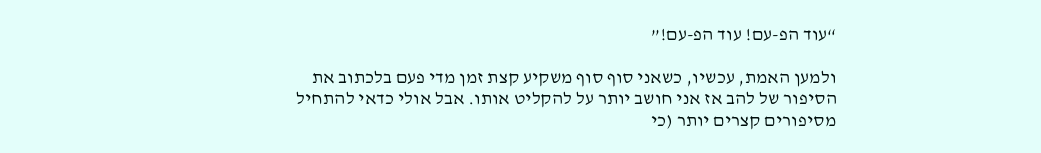“עוד הפ-עם! עוד הפ-עם!”

ולמען האמת, עכשיו, כשאני סוף סוף משקיע קצת זמן מדי פעם בלכתוב את הסיפור של להב אז אני חושב יותר על להקליט אותו. אבל אולי כדאי להתחיל מסיפורים קצרים יותר (כי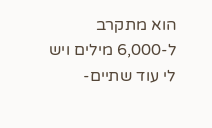הוא מתקרב ל-6,000 מילים ויש לי עוד שתיים-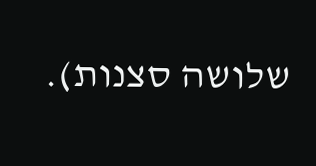שלושה סצנות).